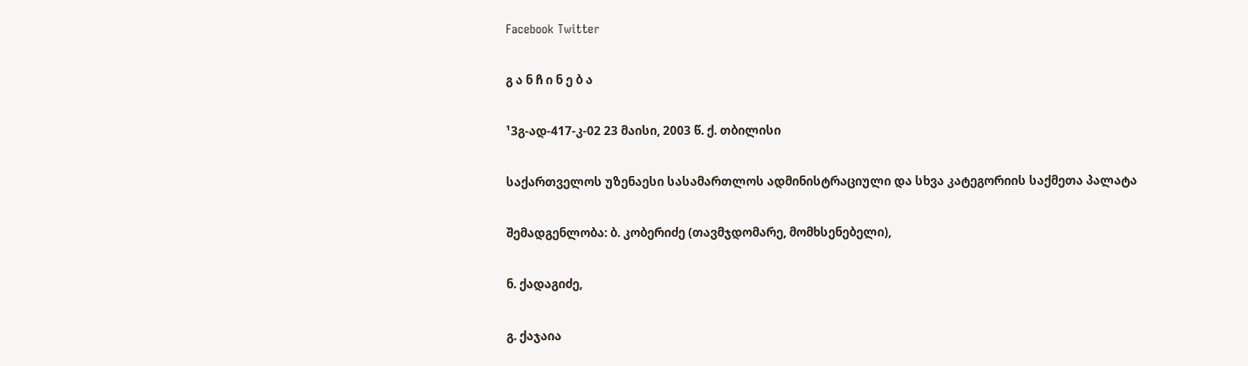Facebook Twitter

გ ა ნ ჩ ი ნ ე ბ ა

¹3გ-ად-417-კ-02 23 მაისი, 2003 წ. ქ. თბილისი

საქართველოს უზენაესი სასამართლოს ადმინისტრაციული და სხვა კატეგორიის საქმეთა პალატა

შემადგენლობა: ბ. კობერიძე (თავმჯდომარე, მომხსენებელი),

ნ. ქადაგიძე,

გ. ქაჯაია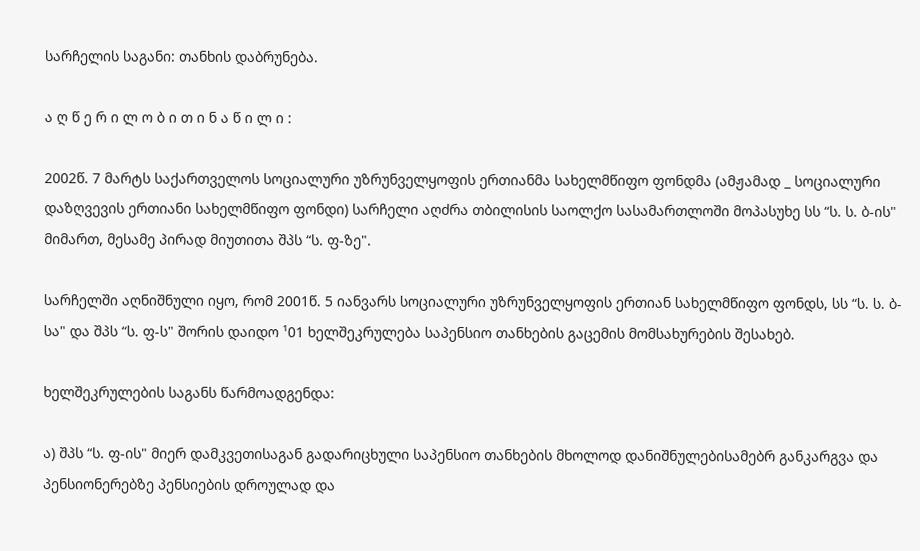სარჩელის საგანი: თანხის დაბრუნება.

ა ღ წ ე რ ი ლ ო ბ ი თ ი ნ ა წ ი ლ ი :

2002წ. 7 მარტს საქართველოს სოციალური უზრუნველყოფის ერთიანმა სახელმწიფო ფონდმა (ამჟამად _ სოციალური დაზღვევის ერთიანი სახელმწიფო ფონდი) სარჩელი აღძრა თბილისის საოლქო სასამართლოში მოპასუხე სს “ს. ს. ბ-ის" მიმართ, მესამე პირად მიუთითა შპს “ს. ფ-ზე".

სარჩელში აღნიშნული იყო, რომ 2001წ. 5 იანვარს სოციალური უზრუნველყოფის ერთიან სახელმწიფო ფონდს, სს “ს. ს. ბ-სა" და შპს “ს. ფ-ს" შორის დაიდო ¹01 ხელშეკრულება საპენსიო თანხების გაცემის მომსახურების შესახებ.

ხელშეკრულების საგანს წარმოადგენდა:

ა) შპს “ს. ფ-ის" მიერ დამკვეთისაგან გადარიცხული საპენსიო თანხების მხოლოდ დანიშნულებისამებრ განკარგვა და პენსიონერებზე პენსიების დროულად და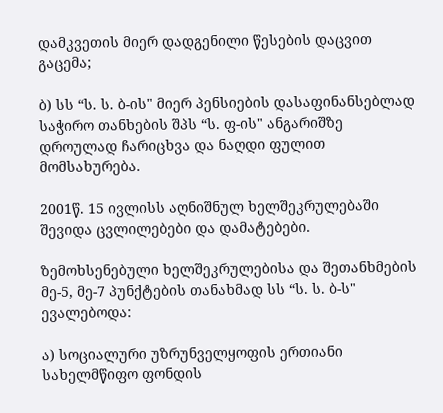დამკვეთის მიერ დადგენილი წესების დაცვით გაცემა;

ბ) სს “ს. ს. ბ-ის" მიერ პენსიების დასაფინანსებლად საჭირო თანხების შპს “ს. ფ-ის" ანგარიშზე დროულად ჩარიცხვა და ნაღდი ფულით მომსახურება.

2001წ. 15 ივლისს აღნიშნულ ხელშეკრულებაში შევიდა ცვლილებები და დამატებები.

ზემოხსენებული ხელშეკრულებისა და შეთანხმების მე-5, მე-7 პუნქტების თანახმად სს “ს. ს. ბ-ს" ევალებოდა:

ა) სოციალური უზრუნველყოფის ერთიანი სახელმწიფო ფონდის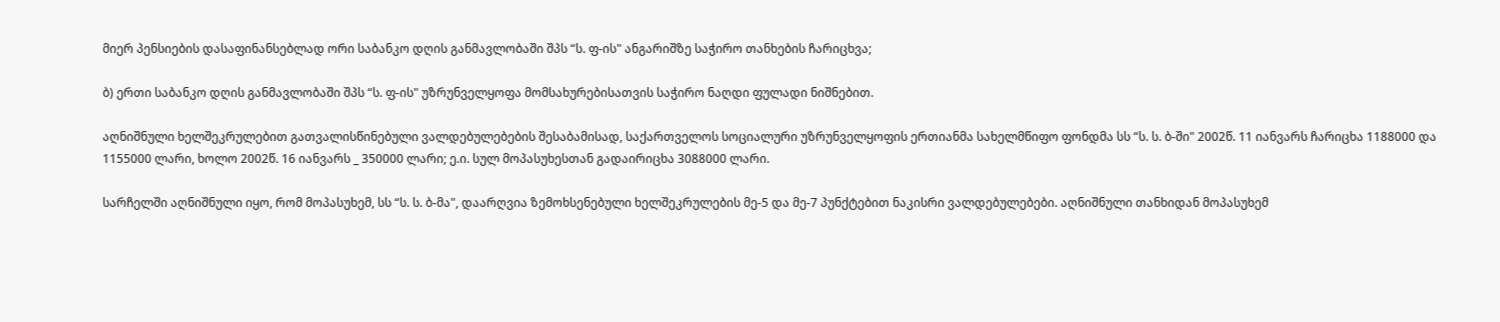მიერ პენსიების დასაფინანსებლად ორი საბანკო დღის განმავლობაში შპს “ს. ფ-ის" ანგარიშზე საჭირო თანხების ჩარიცხვა;

ბ) ერთი საბანკო დღის განმავლობაში შპს “ს. ფ-ის" უზრუნველყოფა მომსახურებისათვის საჭირო ნაღდი ფულადი ნიშნებით.

აღნიშნული ხელშეკრულებით გათვალისწინებული ვალდებულებების შესაბამისად, საქართველოს სოციალური უზრუნველყოფის ერთიანმა სახელმწიფო ფონდმა სს “ს. ს. ბ-ში" 2002წ. 11 იანვარს ჩარიცხა 1188000 და 1155000 ლარი, ხოლო 2002წ. 16 იანვარს _ 350000 ლარი; ე.ი. სულ მოპასუხესთან გადაირიცხა 3088000 ლარი.

სარჩელში აღნიშნული იყო, რომ მოპასუხემ, სს “ს. ს. ბ-მა", დაარღვია ზემოხსენებული ხელშეკრულების მე-5 და მე-7 პუნქტებით ნაკისრი ვალდებულებები. აღნიშნული თანხიდან მოპასუხემ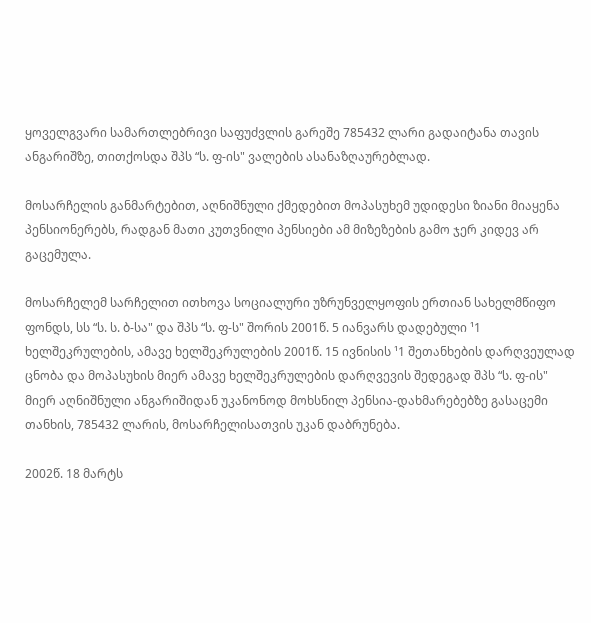ყოველგვარი სამართლებრივი საფუძვლის გარეშე 785432 ლარი გადაიტანა თავის ანგარიშზე, თითქოსდა შპს “ს. ფ-ის" ვალების ასანაზღაურებლად.

მოსარჩელის განმარტებით, აღნიშნული ქმედებით მოპასუხემ უდიდესი ზიანი მიაყენა პენსიონერებს, რადგან მათი კუთვნილი პენსიები ამ მიზეზების გამო ჯერ კიდევ არ გაცემულა.

მოსარჩელემ სარჩელით ითხოვა სოციალური უზრუნველყოფის ერთიან სახელმწიფო ფონდს, სს “ს. ს. ბ-სა" და შპს “ს. ფ-ს" შორის 2001წ. 5 იანვარს დადებული ¹1 ხელშეკრულების, ამავე ხელშეკრულების 2001წ. 15 ივნისის ¹1 შეთანხების დარღვეულად ცნობა და მოპასუხის მიერ ამავე ხელშეკრულების დარღვევის შედეგად შპს “ს. ფ-ის" მიერ აღნიშნული ანგარიშიდან უკანონოდ მოხსნილ პენსია-დახმარებებზე გასაცემი თანხის, 785432 ლარის, მოსარჩელისათვის უკან დაბრუნება.

2002წ. 18 მარტს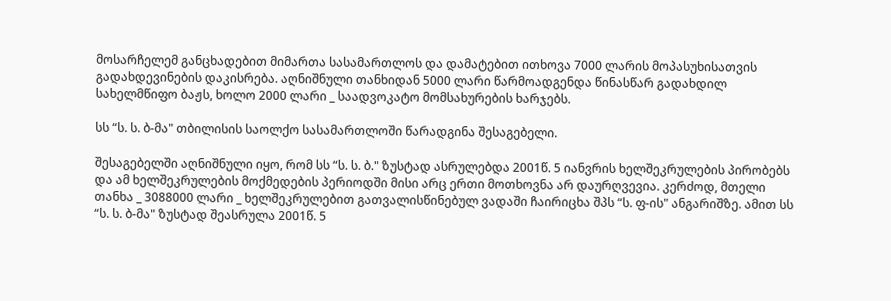მოსარჩელემ განცხადებით მიმართა სასამართლოს და დამატებით ითხოვა 7000 ლარის მოპასუხისათვის გადახდევინების დაკისრება. აღნიშნული თანხიდან 5000 ლარი წარმოადგენდა წინასწარ გადახდილ სახელმწიფო ბაჟს, ხოლო 2000 ლარი _ საადვოკატო მომსახურების ხარჯებს.

სს “ს. ს. ბ-მა" თბილისის საოლქო სასამართლოში წარადგინა შესაგებელი.

შესაგებელში აღნიშნული იყო, რომ სს “ს. ს. ბ." ზუსტად ასრულებდა 2001წ. 5 იანვრის ხელშეკრულების პირობებს და ამ ხელშეკრულების მოქმედების პერიოდში მისი არც ერთი მოთხოვნა არ დაურღვევია. კერძოდ, მთელი თანხა _ 3088000 ლარი _ ხელშეკრულებით გათვალისწინებულ ვადაში ჩაირიცხა შპს “ს. ფ-ის" ანგარიშზე. ამით სს “ს. ს. ბ-მა" ზუსტად შეასრულა 2001წ. 5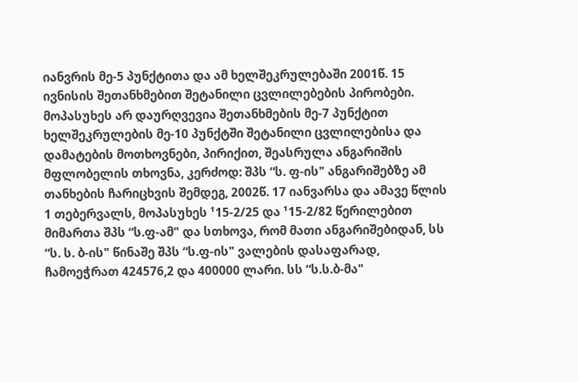იანვრის მე-5 პუნქტითა და ამ ხელშეკრულებაში 2001წ. 15 ივნისის შეთანხმებით შეტანილი ცვლილებების პირობები. მოპასუხეს არ დაურღვევია შეთანხმების მე-7 პუნქტით ხელშეკრულების მე-10 პუნქტში შეტანილი ცვლილებისა და დამატების მოთხოვნები, პირიქით, შეასრულა ანგარიშის მფლობელის თხოვნა, კერძოდ: შპს “ს. ფ-ის" ანგარიშებზე ამ თანხების ჩარიცხვის შემდეგ, 2002წ. 17 იანვარსა და ამავე წლის 1 თებერვალს, მოპასუხეს ¹15-2/25 და ¹15-2/82 წერილებით მიმართა შპს “ს.ფ-ამ" და სთხოვა, რომ მათი ანგარიშებიდან, სს “ს. ს. ბ-ის" წინაშე შპს “ს.ფ-ის" ვალების დასაფარად, ჩამოეჭრათ 424576,2 და 400000 ლარი. სს “ს.ს.ბ-მა"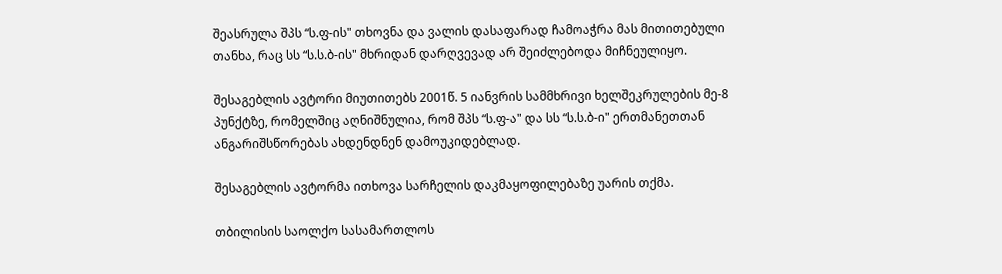შეასრულა შპს “ს.ფ-ის" თხოვნა და ვალის დასაფარად ჩამოაჭრა მას მითითებული თანხა, რაც სს “ს.ს.ბ-ის" მხრიდან დარღვევად არ შეიძლებოდა მიჩნეულიყო.

შესაგებლის ავტორი მიუთითებს 2001წ. 5 იანვრის სამმხრივი ხელშეკრულების მე-8 პუნქტზე, რომელშიც აღნიშნულია, რომ შპს “ს.ფ-ა" და სს “ს.ს.ბ-ი" ერთმანეთთან ანგარიშსწორებას ახდენდნენ დამოუკიდებლად.

შესაგებლის ავტორმა ითხოვა სარჩელის დაკმაყოფილებაზე უარის თქმა.

თბილისის საოლქო სასამართლოს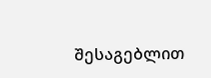შესაგებლით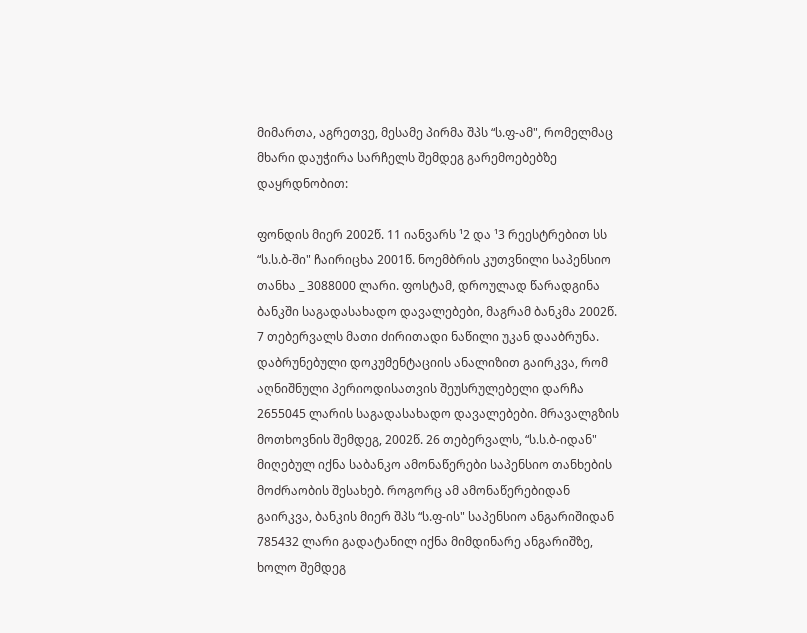მიმართა, აგრეთვე, მესამე პირმა შპს “ს.ფ-ამ", რომელმაც მხარი დაუჭირა სარჩელს შემდეგ გარემოებებზე დაყრდნობით:

ფონდის მიერ 2002წ. 11 იანვარს ¹2 და ¹3 რეესტრებით სს “ს.ს.ბ-ში" ჩაირიცხა 2001წ. ნოემბრის კუთვნილი საპენსიო თანხა _ 3088000 ლარი. ფოსტამ, დროულად წარადგინა ბანკში საგადასახადო დავალებები, მაგრამ ბანკმა 2002წ. 7 თებერვალს მათი ძირითადი ნაწილი უკან დააბრუნა. დაბრუნებული დოკუმენტაციის ანალიზით გაირკვა, რომ აღნიშნული პერიოდისათვის შეუსრულებელი დარჩა 2655045 ლარის საგადასახადო დავალებები. მრავალგზის მოთხოვნის შემდეგ, 2002წ. 26 თებერვალს, “ს.ს.ბ-იდან" მიღებულ იქნა საბანკო ამონაწერები საპენსიო თანხების მოძრაობის შესახებ. როგორც ამ ამონაწერებიდან გაირკვა, ბანკის მიერ შპს “ს.ფ-ის" საპენსიო ანგარიშიდან 785432 ლარი გადატანილ იქნა მიმდინარე ანგარიშზე, ხოლო შემდეგ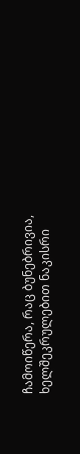ჩამოიწერა, რაც ბუნებრივია, ხელშეკრულებით ნაკისრი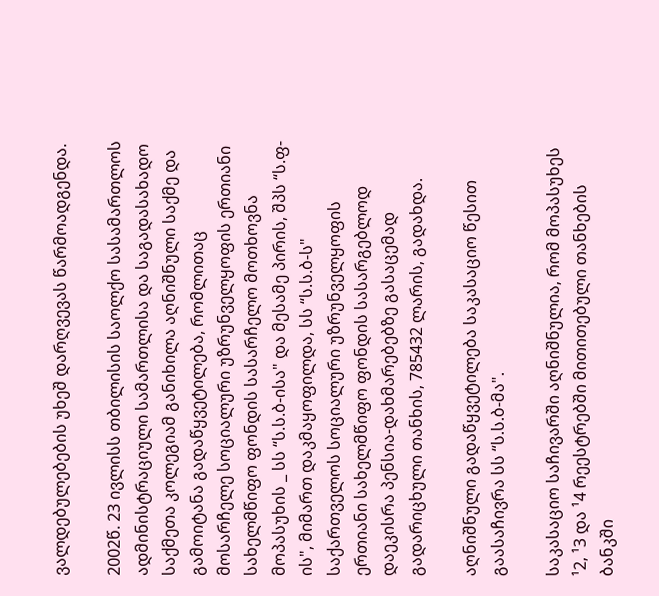ვალდებულებების უხეშ დარღვევას წარმოადგენდა.

2002წ. 23 ივლისს თბილისის საოლქო სასამართლოს ადმინისტრაციული სამართლისა და საგადასახადო საქმეთა კოლეგიამ განიხილა აღნიშნული საქმე და გამოიტანა გადაწყვეტილება, რომლითაც მოსარჩელე სოციალური უზრუნველყოფის ერთიანი სახელმწიფო ფონდის სასარჩელო მოთხოვნა მოპასუხის _ სს “ს.ს.ბ-ისა" და მესამე პირის, შპს “ს.ფ-ის", მიმართ დაკმაყოფილდა, სს “ს.ს.ბ-ს" საქართველოს სოციალური უზრუნველყოფის ერთიანი სახელმწიფო ფონდის სასარგებლოდ დაეკისრა პენსია-დახმარებებზე გასაცემად გადარიცხული თანხის, 785432 ლარის, გადახდა.

აღნიშნული გადაწყვეტილება საკასაციო წესით გაასაჩივრა სს “ს.ს.ბ-მა".

საკასაციო საჩივარში აღნიშნულია, რომ მოპასუხეს ¹2, ¹3 და ¹4 რეესტრებში მითითებული თანხების ბანკში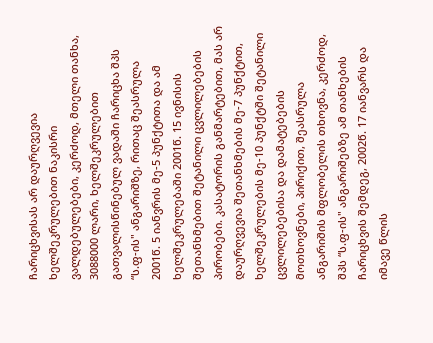ჩარიცხვისას არ დაურღვევია ხელშეკრულებით ნაკისრი ვალდებულებები, კერძოდ, მთელი თანხა, 3088000 ლარი, ხელშეკრულებით გათვალისწინებულ ვადაში ჩარიცხა შპს “ს.ფ-ის" ანგარიშზე, რითაც შეასრულა 2001წ. 5 იანვრის მე-5 პუნქტითა და ამ ხელშეკრულებაში 2001წ. 15 ივნისის შეთანხმებით შეტანილი ცვლილებების პირობები. კასატორის განმარტებით, მას არ დაურღვევია შეთანხმების მე-7 პუნქტით, ხელშეკრულების მე-10 პუნქტში შეტანილი ცვლილებებისა და დამატებების მოთხოვნები, პირიქით, შეასრულა ანგარიშის მფლობელის თხოვნა, კერძოდ, შპს “ს.ფ-ის" ანგარიშებზე ამ თანხების ჩარიცხვის შემდეგ, 2002წ. 17 იანვარს და იმავე წლის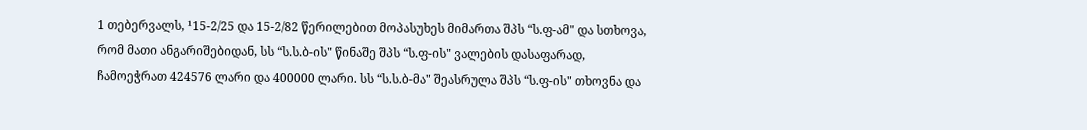1 თებერვალს, ¹15-2/25 და 15-2/82 წერილებით მოპასუხეს მიმართა შპს “ს.ფ-ამ" და სთხოვა, რომ მათი ანგარიშებიდან, სს “ს.ს.ბ-ის" წინაშე შპს “ს.ფ-ის" ვალების დასაფარად, ჩამოეჭრათ 424576 ლარი და 400000 ლარი. სს “ს.ს.ბ-მა" შეასრულა შპს “ს.ფ-ის" თხოვნა და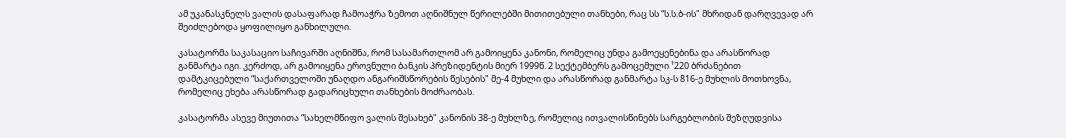ამ უკანასკნელს ვალის დასაფარად ჩამოაჭრა ზემოთ აღნიშნულ წერილებში მითითებული თანხები, რაც სს “ს.ს.ბ-ის" მხრიდან დარღვევად არ შეიძლებოდა ყოფილიყო განხილული.

კასატორმა საკასაციო საჩივარში აღნიშნა, რომ სასამართლომ არ გამოიყენა კანონი, რომელიც უნდა გამოეყენებინა და არასწორად განმარტა იგი. კერძოდ, არ გამოიყენა ეროვნული ბანკის პრეზიდენტის მიერ 1999წ. 2 სექტემბერს გამოცემული ¹220 ბრძანებით დამტკიცებული “საქართველოში უნაღდო ანგარიშსწორების წესების" მე-4 მუხლი და არასწორად განმარტა სკ-ს 816-ე მუხლის მოთხოვნა, რომელიც ეხება არასწორად გადარიცხული თანხების მოძრაობას.

კასატორმა ასევე მიუთითა “სახელმწიფო ვალის შესახებ" კანონის 38-ე მუხლზე, რომელიც ითვალისწინებს სარგებლობის შეზღუდვისა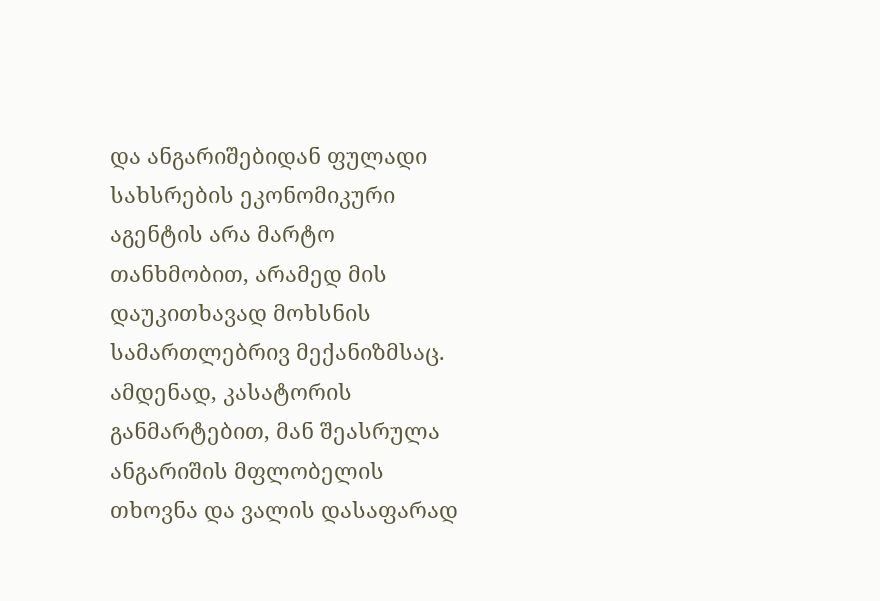და ანგარიშებიდან ფულადი სახსრების ეკონომიკური აგენტის არა მარტო თანხმობით, არამედ მის დაუკითხავად მოხსნის სამართლებრივ მექანიზმსაც. ამდენად, კასატორის განმარტებით, მან შეასრულა ანგარიშის მფლობელის თხოვნა და ვალის დასაფარად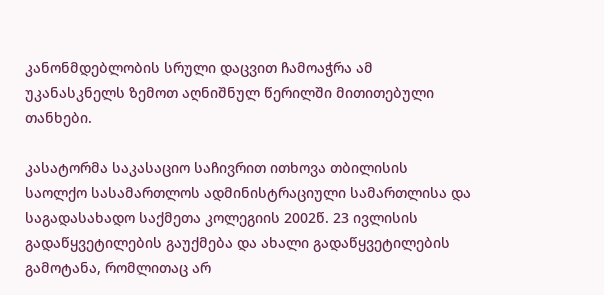კანონმდებლობის სრული დაცვით ჩამოაჭრა ამ უკანასკნელს ზემოთ აღნიშნულ წერილში მითითებული თანხები.

კასატორმა საკასაციო საჩივრით ითხოვა თბილისის საოლქო სასამართლოს ადმინისტრაციული სამართლისა და საგადასახადო საქმეთა კოლეგიის 2002წ. 23 ივლისის გადაწყვეტილების გაუქმება და ახალი გადაწყვეტილების გამოტანა, რომლითაც არ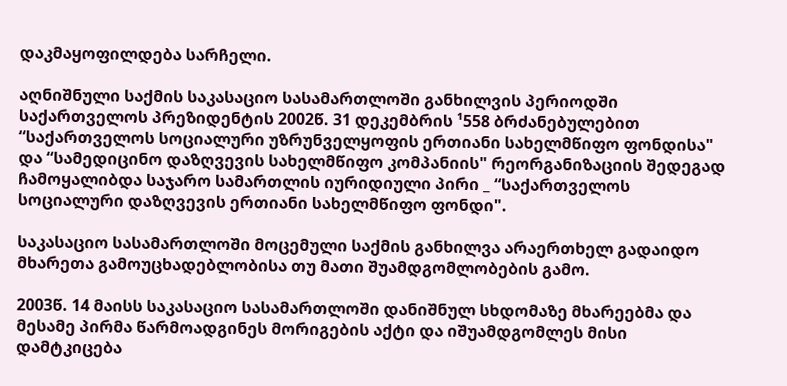დაკმაყოფილდება სარჩელი.

აღნიშნული საქმის საკასაციო სასამართლოში განხილვის პერიოდში საქართველოს პრეზიდენტის 2002წ. 31 დეკემბრის ¹558 ბრძანებულებით “საქართველოს სოციალური უზრუნველყოფის ერთიანი სახელმწიფო ფონდისა" და “სამედიცინო დაზღვევის სახელმწიფო კომპანიის" რეორგანიზაციის შედეგად ჩამოყალიბდა საჯარო სამართლის იურიდიული პირი _ “საქართველოს სოციალური დაზღვევის ერთიანი სახელმწიფო ფონდი".

საკასაციო სასამართლოში მოცემული საქმის განხილვა არაერთხელ გადაიდო მხარეთა გამოუცხადებლობისა თუ მათი შუამდგომლობების გამო.

2003წ. 14 მაისს საკასაციო სასამართლოში დანიშნულ სხდომაზე მხარეებმა და მესამე პირმა წარმოადგინეს მორიგების აქტი და იშუამდგომლეს მისი დამტკიცება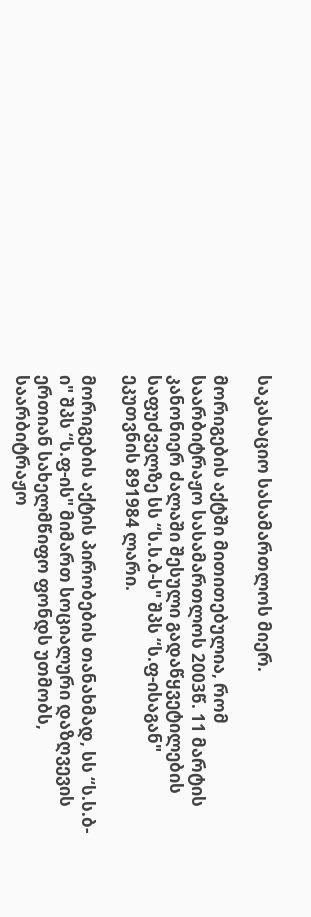საკასაციო სასამართლოს მიერ.

მორიგების აქტში მითითებულია, რომ საარბიტრაჟო სასამართლოს 2003წ. 11 მარტის კანონიერ ძალაში შესული გადაწყვეტილების საფუძველზე სს “ს.ს.ბ-ს" შპს “ს.ფ-ისაგან" ეკუთვნის 891984 ლარი.

მორიგების აქტის პირობების თანახმად, სს “ს.ს.ბ-ი" შპს “ს.ფ-ის" მიმართ სოციალური დაზღვევის ერთიან სახელმწიფო ფონდს უთმობს, საარბიტრაჟო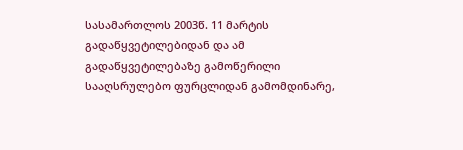სასამართლოს 2003წ. 11 მარტის გადაწყვეტილებიდან და ამ გადაწყვეტილებაზე გამოწერილი სააღსრულებო ფურცლიდან გამომდინარე,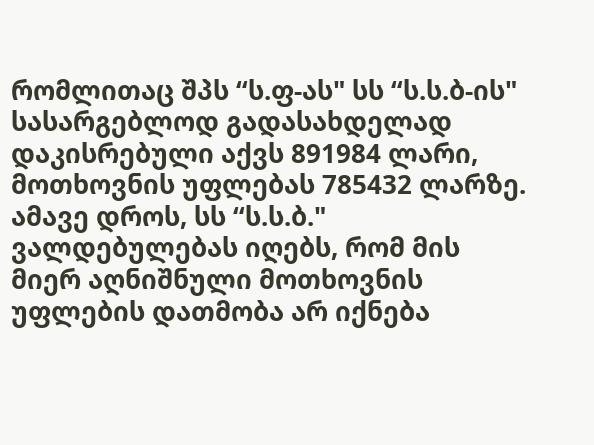რომლითაც შპს “ს.ფ-ას" სს “ს.ს.ბ-ის" სასარგებლოდ გადასახდელად დაკისრებული აქვს 891984 ლარი, მოთხოვნის უფლებას 785432 ლარზე. ამავე დროს, სს “ს.ს.ბ." ვალდებულებას იღებს, რომ მის მიერ აღნიშნული მოთხოვნის უფლების დათმობა არ იქნება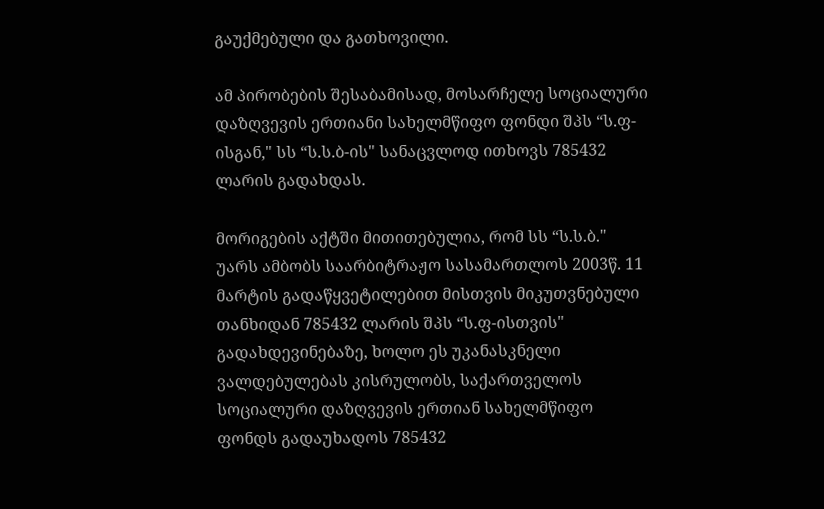გაუქმებული და გათხოვილი.

ამ პირობების შესაბამისად, მოსარჩელე სოციალური დაზღვევის ერთიანი სახელმწიფო ფონდი შპს “ს.ფ-ისგან," სს “ს.ს.ბ-ის" სანაცვლოდ ითხოვს 785432 ლარის გადახდას.

მორიგების აქტში მითითებულია, რომ სს “ს.ს.ბ." უარს ამბობს საარბიტრაჟო სასამართლოს 2003წ. 11 მარტის გადაწყვეტილებით მისთვის მიკუთვნებული თანხიდან 785432 ლარის შპს “ს.ფ-ისთვის" გადახდევინებაზე, ხოლო ეს უკანასკნელი ვალდებულებას კისრულობს, საქართველოს სოციალური დაზღვევის ერთიან სახელმწიფო ფონდს გადაუხადოს 785432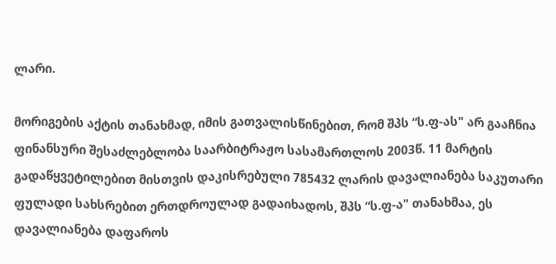ლარი.

მორიგების აქტის თანახმად, იმის გათვალისწინებით, რომ შპს “ს.ფ-ას" არ გააჩნია ფინანსური შესაძლებლობა საარბიტრაჟო სასამართლოს 2003წ. 11 მარტის გადაწყვეტილებით მისთვის დაკისრებული 785432 ლარის დავალიანება საკუთარი ფულადი სახსრებით ერთდროულად გადაიხადოს, შპს “ს.ფ-ა" თანახმაა, ეს დავალიანება დაფაროს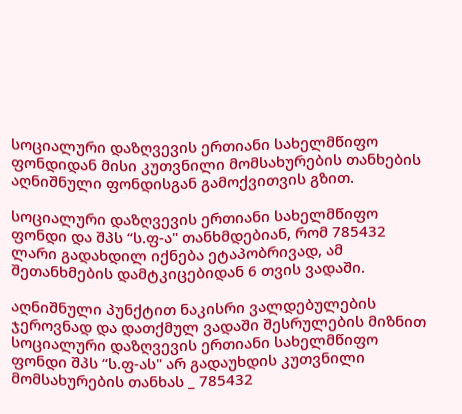სოციალური დაზღვევის ერთიანი სახელმწიფო ფონდიდან მისი კუთვნილი მომსახურების თანხების აღნიშნული ფონდისგან გამოქვითვის გზით.

სოციალური დაზღვევის ერთიანი სახელმწიფო ფონდი და შპს “ს.ფ-ა" თანხმდებიან, რომ 785432 ლარი გადახდილ იქნება ეტაპობრივად, ამ შეთანხმების დამტკიცებიდან 6 თვის ვადაში.

აღნიშნული პუნქტით ნაკისრი ვალდებულების ჯეროვნად და დათქმულ ვადაში შესრულების მიზნით სოციალური დაზღვევის ერთიანი სახელმწიფო ფონდი შპს “ს.ფ-ას" არ გადაუხდის კუთვნილი მომსახურების თანხას _ 785432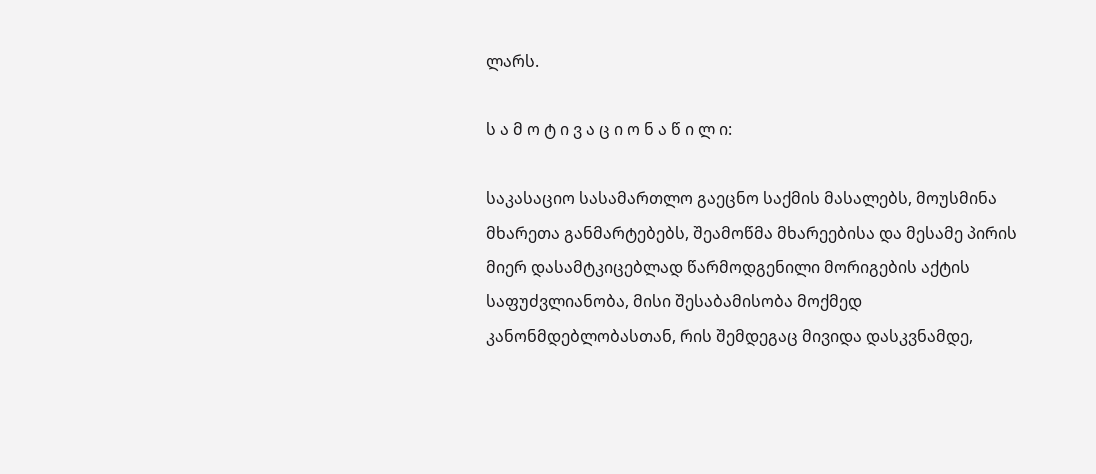ლარს.

ს ა მ ო ტ ი ვ ა ც ი ო ნ ა წ ი ლ ი:

საკასაციო სასამართლო გაეცნო საქმის მასალებს, მოუსმინა მხარეთა განმარტებებს, შეამოწმა მხარეებისა და მესამე პირის მიერ დასამტკიცებლად წარმოდგენილი მორიგების აქტის საფუძვლიანობა, მისი შესაბამისობა მოქმედ კანონმდებლობასთან, რის შემდეგაც მივიდა დასკვნამდე,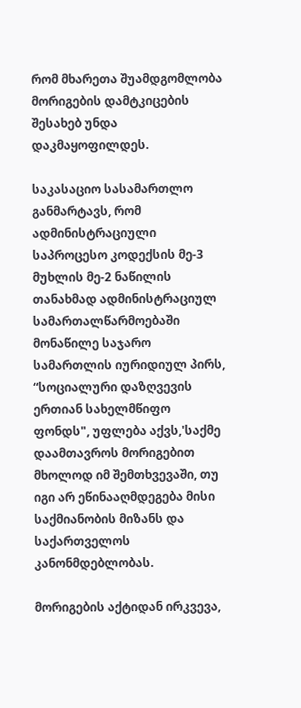რომ მხარეთა შუამდგომლობა მორიგების დამტკიცების შესახებ უნდა დაკმაყოფილდეს.

საკასაციო სასამართლო განმარტავს, რომ ადმინისტრაციული საპროცესო კოდექსის მე-3 მუხლის მე-2 ნაწილის თანახმად ადმინისტრაციულ სამართალწარმოებაში მონაწილე საჯარო სამართლის იურიდიულ პირს, “სოციალური დაზღვევის ერთიან სახელმწიფო ფონდს", უფლება აქვს,'საქმე დაამთავროს მორიგებით მხოლოდ იმ შემთხვევაში, თუ იგი არ ეწინააღმდეგება მისი საქმიანობის მიზანს და საქართველოს კანონმდებლობას.

მორიგების აქტიდან ირკვევა,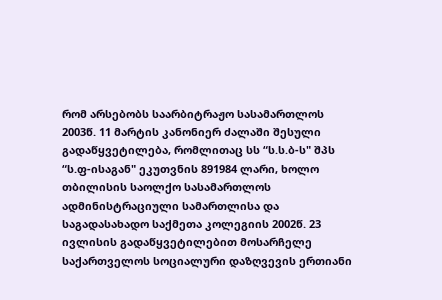რომ არსებობს საარბიტრაჟო სასამართლოს 2003წ. 11 მარტის კანონიერ ძალაში შესული გადაწყვეტილება, რომლითაც სს “ს.ს.ბ-ს" შპს “ს.ფ-ისაგან" ეკუთვნის 891984 ლარი, ხოლო თბილისის საოლქო სასამართლოს ადმინისტრაციული სამართლისა და საგადასახადო საქმეთა კოლეგიის 2002წ. 23 ივლისის გადაწყვეტილებით მოსარჩელე საქართველოს სოციალური დაზღვევის ერთიანი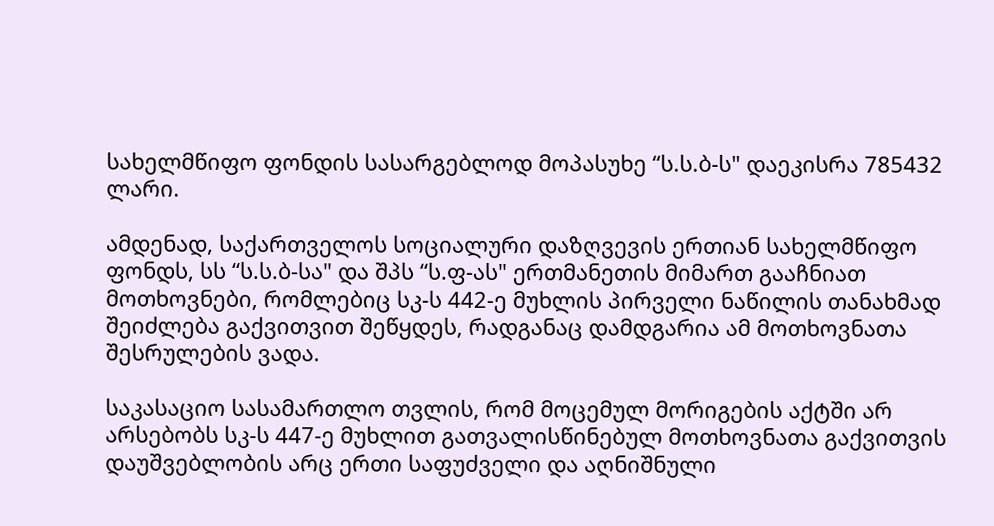სახელმწიფო ფონდის სასარგებლოდ მოპასუხე “ს.ს.ბ-ს" დაეკისრა 785432 ლარი.

ამდენად, საქართველოს სოციალური დაზღვევის ერთიან სახელმწიფო ფონდს, სს “ს.ს.ბ-სა" და შპს “ს.ფ-ას" ერთმანეთის მიმართ გააჩნიათ მოთხოვნები, რომლებიც სკ-ს 442-ე მუხლის პირველი ნაწილის თანახმად შეიძლება გაქვითვით შეწყდეს, რადგანაც დამდგარია ამ მოთხოვნათა შესრულების ვადა.

საკასაციო სასამართლო თვლის, რომ მოცემულ მორიგების აქტში არ არსებობს სკ-ს 447-ე მუხლით გათვალისწინებულ მოთხოვნათა გაქვითვის დაუშვებლობის არც ერთი საფუძველი და აღნიშნული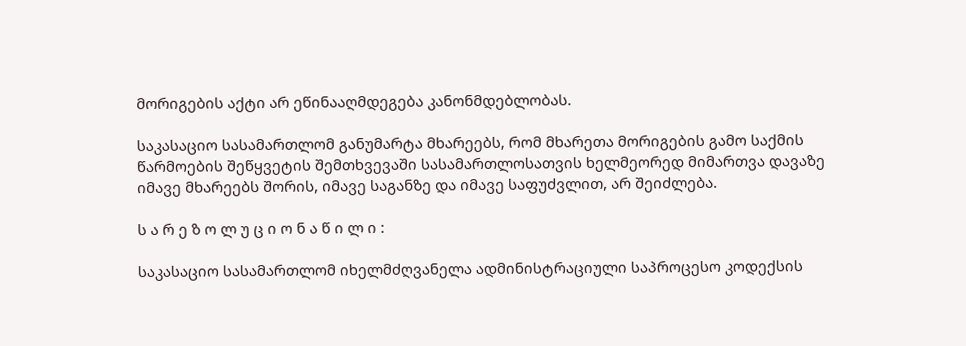მორიგების აქტი არ ეწინააღმდეგება კანონმდებლობას.

საკასაციო სასამართლომ განუმარტა მხარეებს, რომ მხარეთა მორიგების გამო საქმის წარმოების შეწყვეტის შემთხვევაში სასამართლოსათვის ხელმეორედ მიმართვა დავაზე იმავე მხარეებს შორის, იმავე საგანზე და იმავე საფუძვლით, არ შეიძლება.

ს ა რ ე ზ ო ლ უ ც ი ო ნ ა წ ი ლ ი :

საკასაციო სასამართლომ იხელმძღვანელა ადმინისტრაციული საპროცესო კოდექსის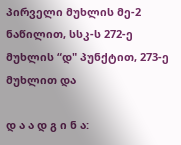პირველი მუხლის მე-2 ნაწილით, სსკ-ს 272-ე მუხლის “დ" პუნქტით, 273-ე მუხლით და

დ ა ა დ გ ი ნ ა: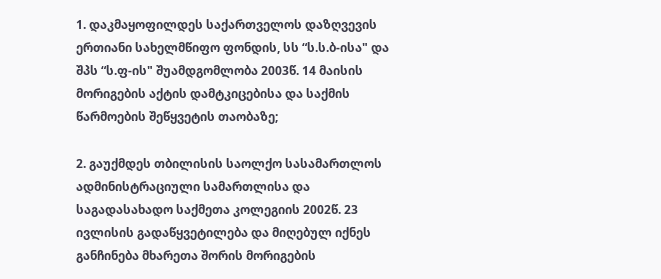1. დაკმაყოფილდეს საქართველოს დაზღვევის ერთიანი სახელმწიფო ფონდის, სს “ს.ს.ბ-ისა" და შპს “ს.ფ-ის" შუამდგომლობა 2003წ. 14 მაისის მორიგების აქტის დამტკიცებისა და საქმის წარმოების შეწყვეტის თაობაზე;

2. გაუქმდეს თბილისის საოლქო სასამართლოს ადმინისტრაციული სამართლისა და საგადასახადო საქმეთა კოლეგიის 2002წ. 23 ივლისის გადაწყვეტილება და მიღებულ იქნეს განჩინება მხარეთა შორის მორიგების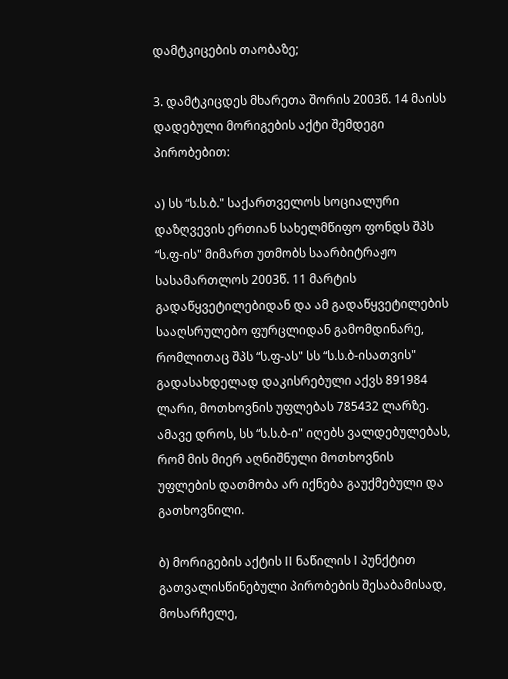დამტკიცების თაობაზე;

3. დამტკიცდეს მხარეთა შორის 2003წ. 14 მაისს დადებული მორიგების აქტი შემდეგი პირობებით:

ა) სს “ს.ს.ბ." საქართველოს სოციალური დაზღვევის ერთიან სახელმწიფო ფონდს შპს “ს.ფ-ის" მიმართ უთმობს საარბიტრაჟო სასამართლოს 2003წ. 11 მარტის გადაწყვეტილებიდან და ამ გადაწყვეტილების სააღსრულებო ფურცლიდან გამომდინარე, რომლითაც შპს “ს.ფ-ას" სს “ს.ს.ბ-ისათვის" გადასახდელად დაკისრებული აქვს 891984 ლარი, მოთხოვნის უფლებას 785432 ლარზე. ამავე დროს, სს “ს.ს.ბ-ი" იღებს ვალდებულებას, რომ მის მიერ აღნიშნული მოთხოვნის უფლების დათმობა არ იქნება გაუქმებული და გათხოვნილი.

ბ) მორიგების აქტის II ნაწილის I პუნქტით გათვალისწინებული პირობების შესაბამისად, მოსარჩელე,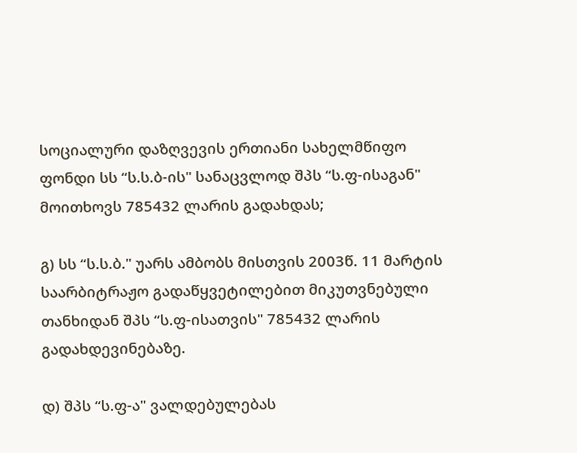სოციალური დაზღვევის ერთიანი სახელმწიფო ფონდი სს “ს.ს.ბ-ის" სანაცვლოდ შპს “ს.ფ-ისაგან" მოითხოვს 785432 ლარის გადახდას;

გ) სს “ს.ს.ბ." უარს ამბობს მისთვის 2003წ. 11 მარტის საარბიტრაჟო გადაწყვეტილებით მიკუთვნებული თანხიდან შპს “ს.ფ-ისათვის" 785432 ლარის გადახდევინებაზე.

დ) შპს “ს.ფ-ა" ვალდებულებას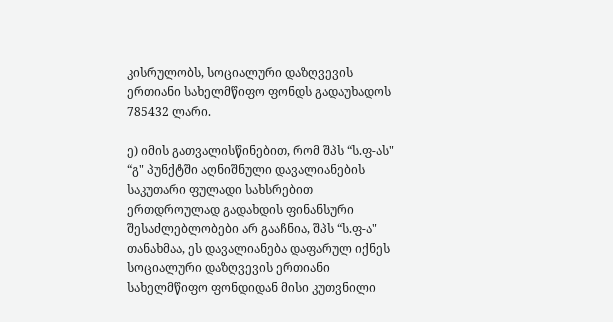კისრულობს, სოციალური დაზღვევის ერთიანი სახელმწიფო ფონდს გადაუხადოს 785432 ლარი.

ე) იმის გათვალისწინებით, რომ შპს “ს.ფ-ას" “გ" პუნქტში აღნიშნული დავალიანების საკუთარი ფულადი სახსრებით ერთდროულად გადახდის ფინანსური შესაძლებლობები არ გააჩნია, შპს “ს.ფ-ა" თანახმაა, ეს დავალიანება დაფარულ იქნეს სოციალური დაზღვევის ერთიანი სახელმწიფო ფონდიდან მისი კუთვნილი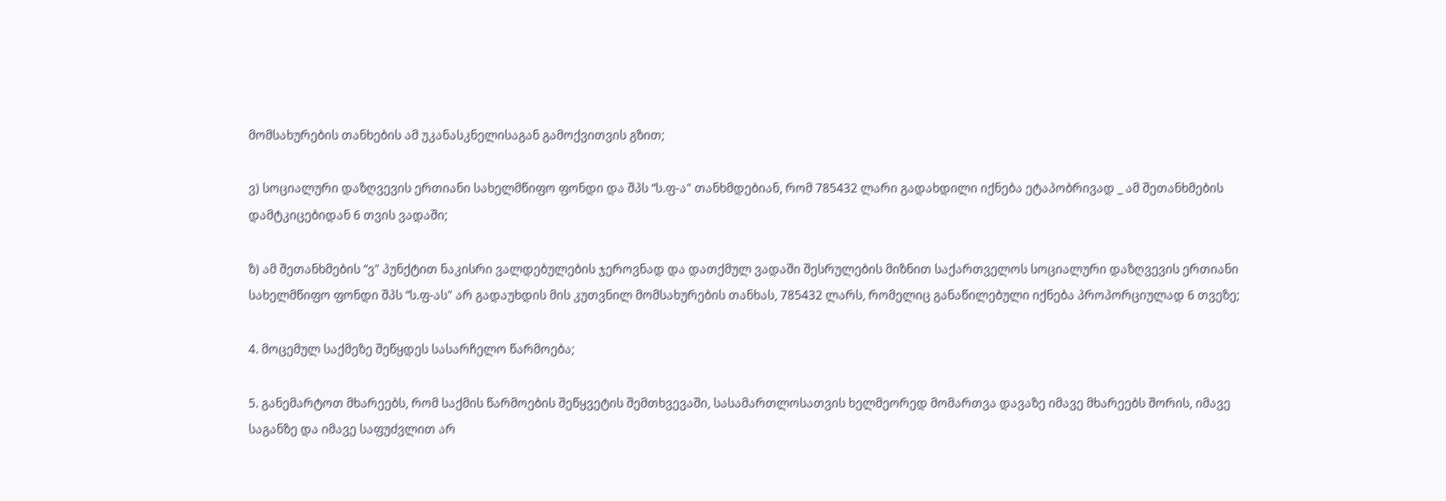მომსახურების თანხების ამ უკანასკნელისაგან გამოქვითვის გზით;

ვ) სოციალური დაზღვევის ერთიანი სახელმწიფო ფონდი და შპს “ს.ფ-ა" თანხმდებიან, რომ 785432 ლარი გადახდილი იქნება ეტაპობრივად _ ამ შეთანხმების დამტკიცებიდან 6 თვის ვადაში;

ზ) ამ შეთანხმების “ვ" პუნქტით ნაკისრი ვალდებულების ჯეროვნად და დათქმულ ვადაში შესრულების მიზნით საქართველოს სოციალური დაზღვევის ერთიანი სახელმწიფო ფონდი შპს “ს.ფ-ას" არ გადაუხდის მის კუთვნილ მომსახურების თანხას, 785432 ლარს, რომელიც განაწილებული იქნება პროპორციულად 6 თვეზე;

4. მოცემულ საქმეზე შეწყდეს სასარჩელო წარმოება;

5. განემარტოთ მხარეებს, რომ საქმის წარმოების შეწყვეტის შემთხვევაში, სასამართლოსათვის ხელმეორედ მომართვა დავაზე იმავე მხარეებს შორის, იმავე საგანზე და იმავე საფუძვლით არ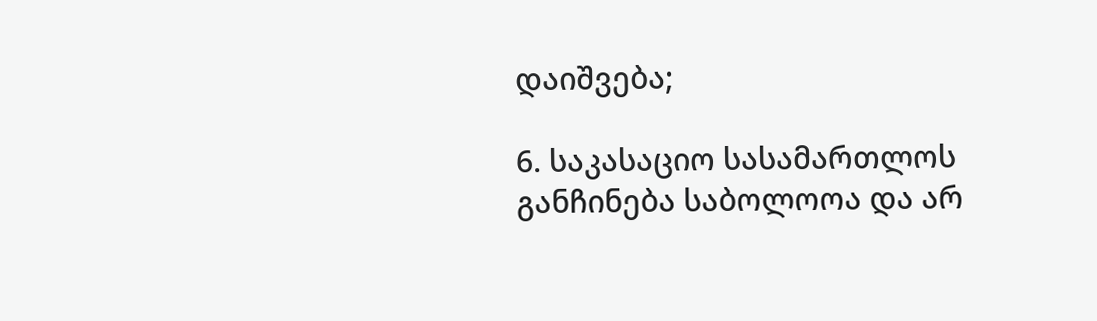დაიშვება;

6. საკასაციო სასამართლოს განჩინება საბოლოოა და არ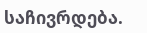საჩივრდება.